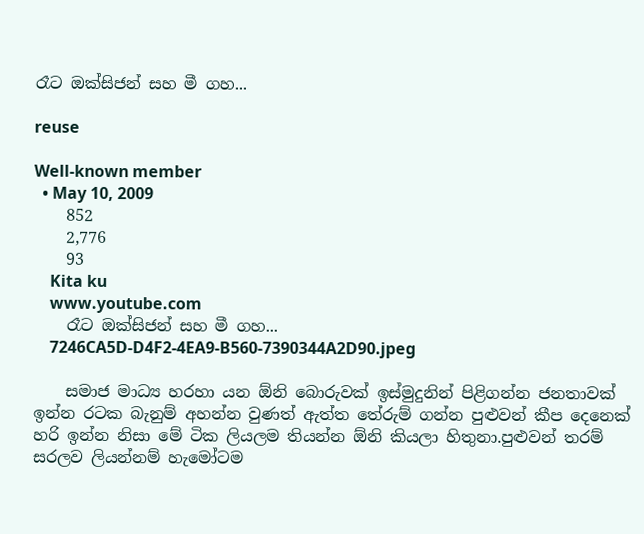රෑට ඔක්සිජන් සහ මී ගහ...

reuse

Well-known member
  • May 10, 2009
    852
    2,776
    93
    Kita ku
    www.youtube.com
    රෑට ඔක්සිජන් සහ මී ගහ...
    7246CA5D-D4F2-4EA9-B560-7390344A2D90.jpeg

    සමාජ මාධ්‍ය හරහා යන ඕනි බොරුවක් ඉස්මුදුනින් පිළිගන්න ජනතාවක් ඉන්න රටක බැනුම් අහන්න වුණත් ඇත්ත තේරුම් ගන්න පුළුවන් කීප දෙනෙක් හරි ඉන්න නිසා මේ ටික ලියලම තියන්න ඕනි කියලා හිතුනා.පුළුවන් තරම් සරලව ලියන්නම් හැමෝටම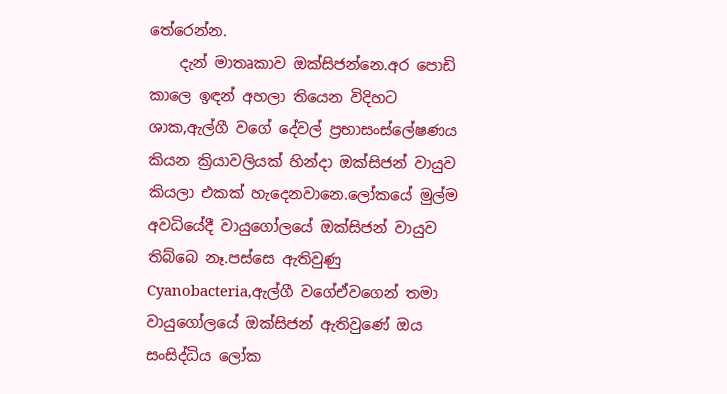තේරෙන්න.
    දැන් මාතෘකාව ඔක්සිජන්නෙ.අර පොඩි කාලෙ ඉඳන් අහලා තියෙන විදිහට ශාක,ඇල්ගී වගේ දේවල් ප්‍රභාසංස්ලේෂණය කියන ක්‍රියාවලියක් හින්දා ඔක්සිජන් වායුව කියලා එකක් හැදෙනවානෙ.ලෝකයේ මුල්ම අවධියේදී වායුගෝලයේ ඔක්සිජන් වායුව තිබ්බෙ නෑ.පස්සෙ ඇතිවුණු Cyanobacteria,ඇල්ගී වගේඒවගෙන් තමා වායුගෝලයේ ඔක්සිජන් ඇතිවුණේ ඔය සංසිද්ධිය ලෝක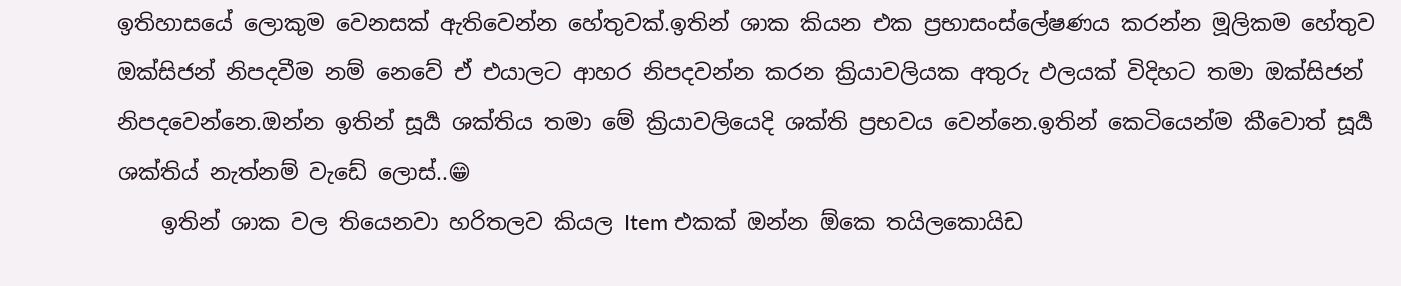ඉතිහාසයේ ලොකුම වෙනසක් ඇතිවෙන්න හේතුවක්.ඉතින් ශාක කියන එක ප්‍රභාසංස්ලේෂණය කරන්න මූලිකම හේතුව ඔක්සිජන් නිපදවීම නම් නෙවේ ඒ එයාලට ආහර නිපදවන්න කරන ක්‍රියාවලියක අතුරු ඵලයක් විදිහට තමා ඔක්සිජන් නිපදවෙන්නෙ.ඔන්න ඉතින් සූර්‍ය ශක්තිය තමා මේ ක්‍රියාවලියෙදි ශක්ති ප්‍රභවය වෙන්නෙ.ඉතින් කෙටියෙන්ම කීවොත් සූර්‍ය ශක්තිය් නැත්නම් වැඩේ ලොස්..😁
    ඉතින් ශාක වල තියෙනවා හරිතලව කියල Item එකක් ඔන්න ඕකෙ තයිලකොයිඩ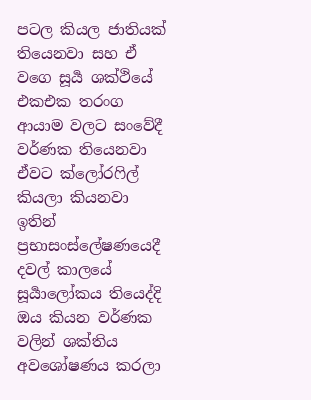පටල කියල ජාතියක් තියෙනවා සහ ඒ වගෙ සූර්‍ය ශක්ථියේ එකඑක තරංග ආයාම වලට සංවේදී වර්ණක තියෙනවා ඒවට ක්ලෝරෆිල් කියලා කියනවා ඉතින් ප්‍රභාසංස්ලේෂණයෙදී දවල් කාලයේ සූර්‍යාලෝකය තියෙද්දි ඔය කියන වර්ණක වලින් ශක්තිය අවශෝෂණය කරලා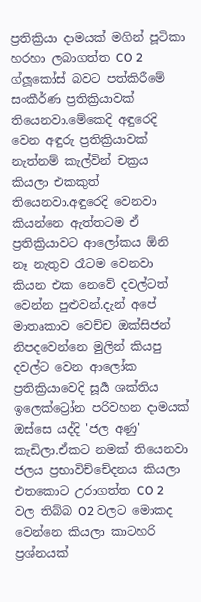ප්‍රතික්‍රියා දාමයක් මගින් පූටිකා හරහා ලබාගත්ත CO 2 ග්ලූකෝස් බවට පත්කිරීමේ සංකීර්ණ ප්‍රතික්‍රියාවක් තියෙනවා.මේකෙදි අඳුරෙදි වෙන අඳුරු ප්‍රතික්‍රියාවක් නැත්නම් කැල්වින් චක්‍රය කියලා එකකුත් තියෙනවා.අඳුරෙදි වෙනවා කියන්නෙ ඇත්තටම ඒ ප්‍රතික්‍රියාවට ආලෝකය ඕනි නෑ නැතුව රෑටම වෙනවා කියන එක නෙවේ දවල්ටත් වෙන්න පුළුවන්.දැන් අපේ මාතෘකාව වෙච්ච ඔක්සිජන් නිපදවෙන්නෙ මුලින් කියපු දවල්ට වෙන ආලෝක ප්‍රතික්‍රියාවෙදි සූර්‍ය ශක්තිය ඉලෙක්ට්‍රෝන පරිවහන දාමයක් ඔස්සෙ යද්දි 'ජල අණු' කැඩිලා.ඒකට නමක් තියෙනවා ජලය ප්‍රභාවිච්චේදනය කියලා එතකොට උරාගත්ත CO 2 වල තිබ්බ O2 වලට මොකද වෙන්නෙ කියලා කාටහරි ප්‍රශ්නයක්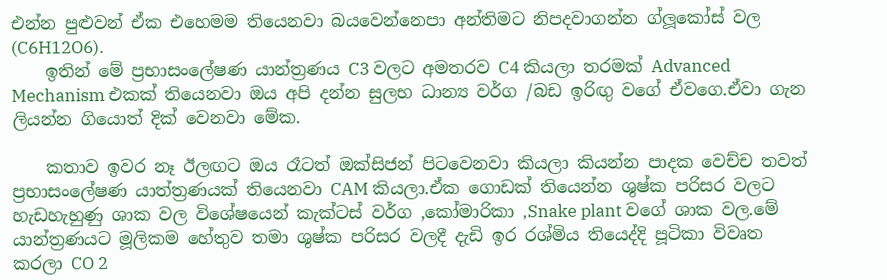එන්න පුළුවන් ඒක එහෙමම තියෙනවා බයවෙන්නෙපා අන්තිමට නිපදවාගන්න ග්ලූකෝස් වල (C6H12O6).
    ඉතින් මේ ප්‍රභාසංලේෂණ යාන්ත්‍රණය C3 වලට අමතරව C4 කියලා තරමක් Advanced Mechanism එකක් තියෙනවා ඔය අපි දන්න සුලභ ධාන්‍ය වර්ග /බඩ ඉරිඟු වගේ ඒවගෙ.ඒවා ගැන ලියන්න ගියොත් දික් වෙනවා මේක.

    කතාව ඉවර නෑ ඊලඟට ඔය රෑටත් ඔක්සිජන් පිටවෙනවා කියලා කියන්න පාදක වෙච්ච තවත් ප්‍රභාසංලේෂණ යාත්ත්‍රණයක් තියෙනවා CAM කියලා.ඒක ගොඩක් තියෙන්න ශුෂ්ක පරිසර වලට හැඩහැහුණු ශාක වල විශේෂයෙන් කැක්ටස් වර්ග ,කෝමාරිකා ,Snake plant වගේ ශාක වල.මේ යාන්ත්‍රණයට මූලිකම හේතුව තමා ශුෂ්ක පරිසර වලදී දැඩි ඉර රශ්මිය තියෙද්දි පූටිකා විවෘත කරලා CO 2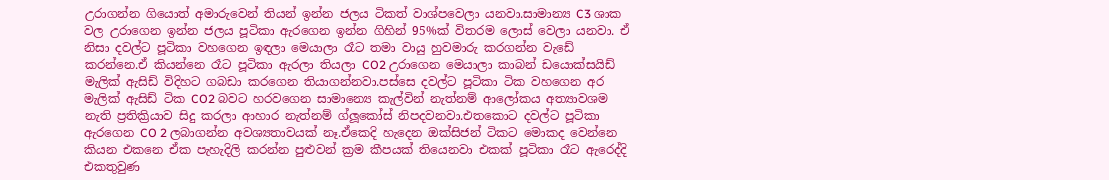උරාගන්න ගියොත් අමාරුවෙන් තියන් ඉන්න ජලය ටිකත් වාශ්පවෙලා යනවා.සාමාන්‍ය C3 ශාක වල උරාගෙන ඉන්න ජලය පූටිකා ඇරගෙන ඉන්න ගිහින් 95%ක් විතරම ලොස් වෙලා යනවා. ඒ නිසා දවල්ට පූටිකා වහගෙන ඉඳලා මෙයාලා රෑට තමා වායු හුවමාරු කරගන්න වැඩේ කරන්නෙ.ඒ කියන්නෙ රෑට පූටිකා ඇරලා තියලා CO2 උරාගෙන මෙයාලා කාබන් ඩයොක්සයිඩ් මැලික් ඇසිඩ් විදිහට ගබඩා කරගෙන තියාගන්නවා.පස්සෙ දවල්ට පූටිකා ටික වහගෙන අර මැලික් ඇසිඩ් ටික CO2 බවට හරවගෙන සාමාන්‍යෙ කැල්වින් නැත්නම් ආලෝකය අත්‍යාවශම නැති ප්‍රතික්‍රියාව සිදු කරලා ආහාර නැත්නම් ග්ලූකෝස් නිපදවනවා.එතකොට දවල්ට පූටිකා ඇරගෙන CO 2 ලබාගන්න අවශ්‍යතාවයක් නෑ.ඒකෙදි හැදෙන ඔක්සිජන් ටිකට මොකද වෙන්නෙ කියන එකනෙ ඒක පැහැදිලි කරන්න පුළුවන් ක්‍රම කීපයක් තියෙනවා එකක් පූටිකා රෑට ඇරෙද්දි එකතුවුණ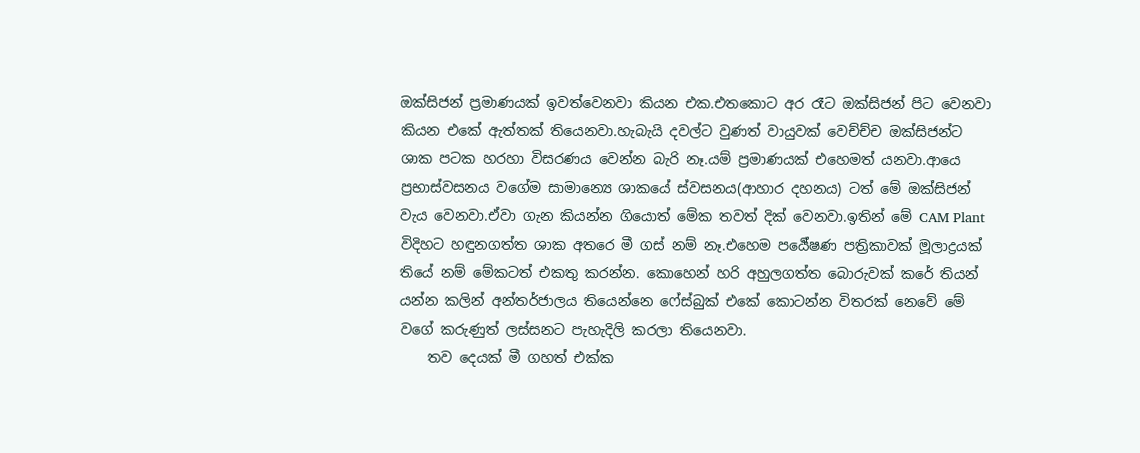ඔක්සිජන් ප්‍රමාණයක් ඉවත්වෙනවා කියන එක.එතකොට අර රෑට ඔක්සිජන් පිට වෙනවා කියන එකේ ඇත්තක් තියෙනවා.හැබැයි දවල්ට වුණත් වායුවක් වෙච්ච්ච ඔක්සිජන්ට ශාක පටක හරහා විසරණය වෙන්න බැරි නෑ.යම් ප්‍රමාණයක් එහෙමත් යනවා.ආයෙ ප්‍රභාස්වසනය වගේම සාමාන්‍යෙ ශාකයේ ස්වසනය(ආහාර දහනය) ටත් මේ ඔක්සිජන් වැය වෙනවා.ඒවා ගැන කියන්න ගියොත් මේක තවත් දික් වෙනවා.ඉතින් මේ CAM Plant විදිහට හඳුනගත්ත ශාක අතරෙ මී ගස් නම් නෑ.එහෙම පර්‍යේෂණ පත්‍රිකාවක් මූලාද්‍රයක් තියේ නම් මේකටත් එකතු කරන්න. කොහෙන් හරි අහුලගත්ත බොරුවක් කරේ තියන් යන්න කලින් අන්තර්ජාලය තියෙන්නෙ ෆේස්බුක් එකේ කොටන්න විතරක් නෙවේ මේ වගේ කරුණුත් ලස්සනට පැහැදිලි කරලා තියෙනවා.
    තව දෙයක් මී ගහත් එක්ක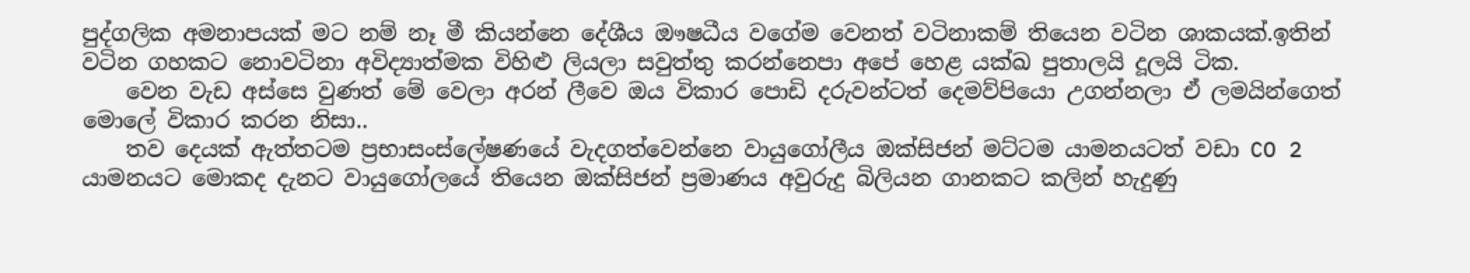පුද්ගලික අමනාපයක් මට නම් නෑ මී කියන්නෙ දේශීය ඖෂධීය වගේම වෙනත් වටිනාකම් තියෙන වටින ශාකයක්.ඉතින් වටින ගහකට නොවටිනා අවිද්‍යාත්මක විහිළු ලියලා සවුත්තු කරන්නෙපා අපේ හෙළ යක්ඛ පුතාලයි දූලයි ටික.
    වෙන වැඩ අස්සෙ වුණත් මේ වෙලා අරන් ලීවෙ ඔය විකාර පොඩි දරුවන්ටත් දෙමව්පියො උගන්නලා ඒ ලමයින්ගෙත් මොලේ විකාර කරන නිසා..
    තව දෙයක් ඇත්තටම ප්‍රභාසංස්ලේෂණයේ වැදගත්වෙන්නෙ වායුගෝලීය ඔක්සිජන් මට්ටම යාමනයටත් වඩා CO 2 යාමනයට මොකද දැනට වායුගෝලයේ තියෙන ඔක්සිජන් ප්‍රමාණය අවුරුදු බිලියන ගානකට කලින් හැදුණු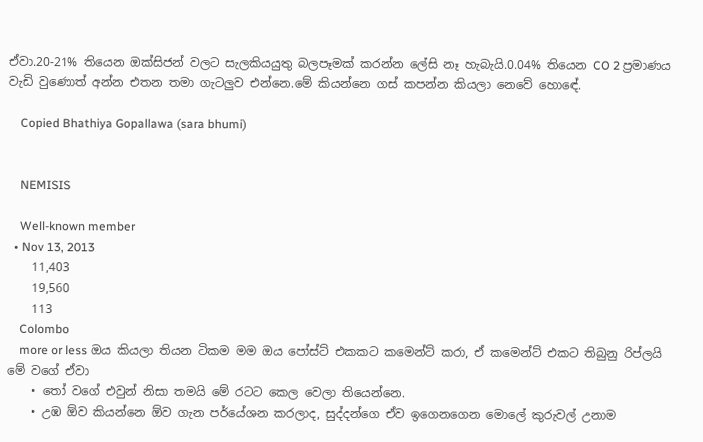ඒවා.20-21% තියෙන ඔක්සිජන් වලට සැලකියයුතු බලපෑමක් කරන්න ලේසි නෑ හැබැයි.0.04% තියෙන CO 2 ප්‍රමාණය වැඩි වුණොත් අන්න එතන තමා ගැටලුව එන්නෙ.මේ කියන්නෙ ගස් කපන්න කියලා නෙවේ හොඳේ.

    Copied Bhathiya Gopallawa (sara bhumi)


    NEMISIS

    Well-known member
  • Nov 13, 2013
    11,403
    19,560
    113
    Colombo
    more or less ඔය කියලා තියන ටිකම මම ඔය පෝස්ට් එකකට කමෙන්ට් කරා, ඒ කමෙන්ට් එකට තිබුනු රිප්ලයි මේ වගේ ඒවා
    • තෝ වගේ එවුන් නිසා තමයි මේ රටට කෙල වෙලා තියෙන්නෙ.
    • උඹ ඕව කියන්නෙ ඕව ගැන පර්යේශන කරලාද, සුද්දන්ගෙ ඒව ඉගෙනගෙන මොලේ කුරුවල් උනාම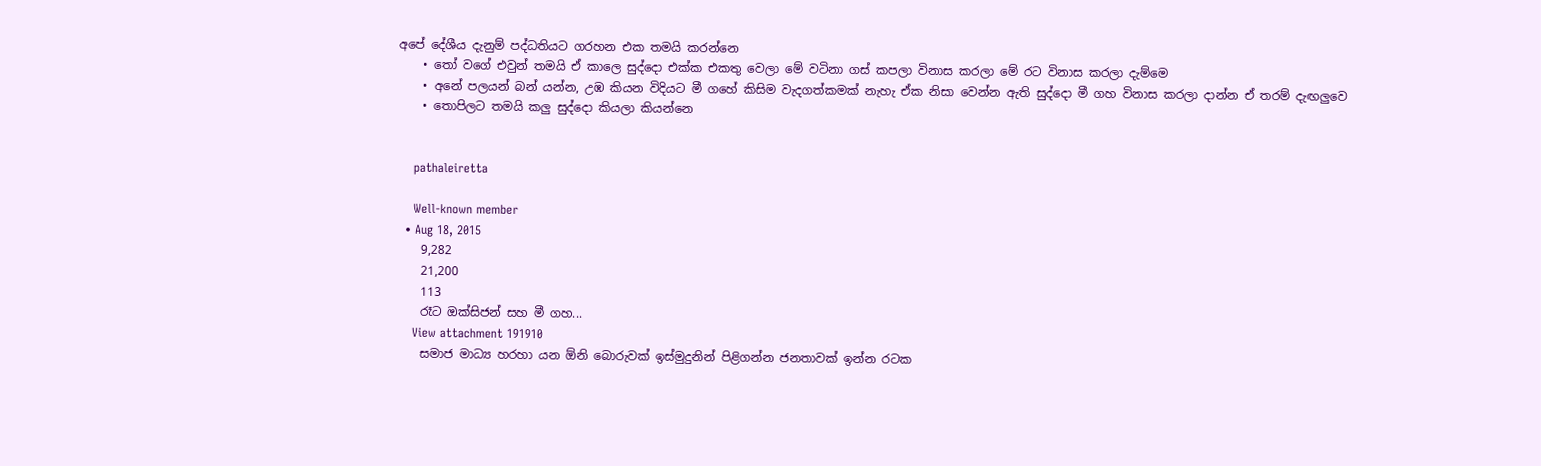අපේ දේශීය දැනුම් පද්ධතියට ගරහන එක තමයි කරන්නෙ
    • තෝ වගේ එවුන් තමයි ඒ කාලෙ සුද්දො එක්ක එකතු වෙලා මේ වටිනා ගස් කපලා විනාස කරලා මේ රට විනාස කරලා දැම්මෙ
    • අනේ පලයන් බන් යන්න, උඹ කියන විදියට මී ගහේ කිසිම වැදගත්කමක් නැහැ ඒක නිසා වෙන්න ඇති සුද්දො මී ගහ විනාස කරලා දාන්න ඒ තරම් දැඟලුවෙ
    • තොපිලට තමයි කලු සුද්දො කියලා කියන්නෙ


    pathaleiretta

    Well-known member
  • Aug 18, 2015
    9,282
    21,200
    113
    රෑට ඔක්සිජන් සහ මී ගහ...
    View attachment 191910
    සමාජ මාධ්‍ය හරහා යන ඕනි බොරුවක් ඉස්මුදුනින් පිළිගන්න ජනතාවක් ඉන්න රටක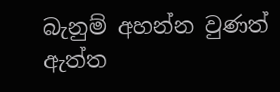බැනුම් අහන්න වුණත් ඇත්ත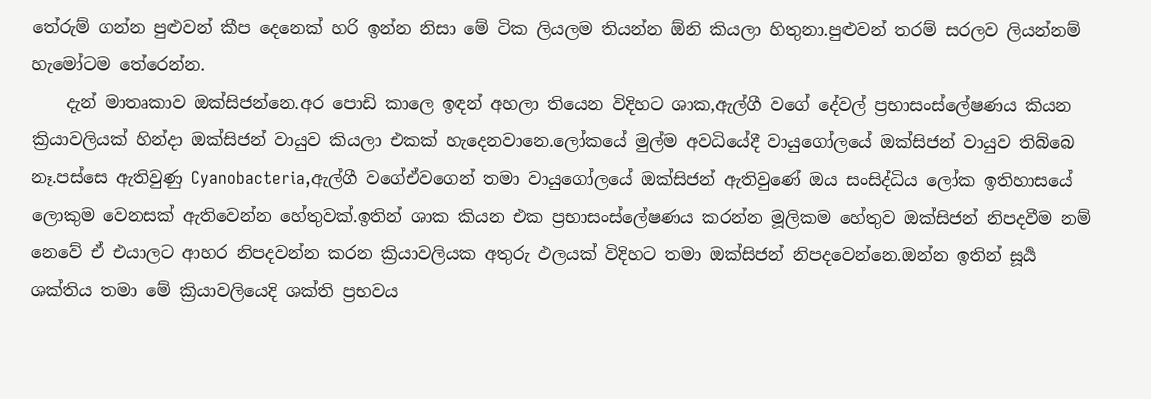තේරුම් ගන්න පුළුවන් කීප දෙනෙක් හරි ඉන්න නිසා මේ ටික ලියලම තියන්න ඕනි කියලා හිතුනා.පුළුවන් තරම් සරලව ලියන්නම් හැමෝටම තේරෙන්න.
    දැන් මාතෘකාව ඔක්සිජන්නෙ.අර පොඩි කාලෙ ඉඳන් අහලා තියෙන විදිහට ශාක,ඇල්ගී වගේ දේවල් ප්‍රභාසංස්ලේෂණය කියන ක්‍රියාවලියක් හින්දා ඔක්සිජන් වායුව කියලා එකක් හැදෙනවානෙ.ලෝකයේ මුල්ම අවධියේදී වායුගෝලයේ ඔක්සිජන් වායුව තිබ්බෙ නෑ.පස්සෙ ඇතිවුණු Cyanobacteria,ඇල්ගී වගේඒවගෙන් තමා වායුගෝලයේ ඔක්සිජන් ඇතිවුණේ ඔය සංසිද්ධිය ලෝක ඉතිහාසයේ ලොකුම වෙනසක් ඇතිවෙන්න හේතුවක්.ඉතින් ශාක කියන එක ප්‍රභාසංස්ලේෂණය කරන්න මූලිකම හේතුව ඔක්සිජන් නිපදවීම නම් නෙවේ ඒ එයාලට ආහර නිපදවන්න කරන ක්‍රියාවලියක අතුරු ඵලයක් විදිහට තමා ඔක්සිජන් නිපදවෙන්නෙ.ඔන්න ඉතින් සූර්‍ය ශක්තිය තමා මේ ක්‍රියාවලියෙදි ශක්ති ප්‍රභවය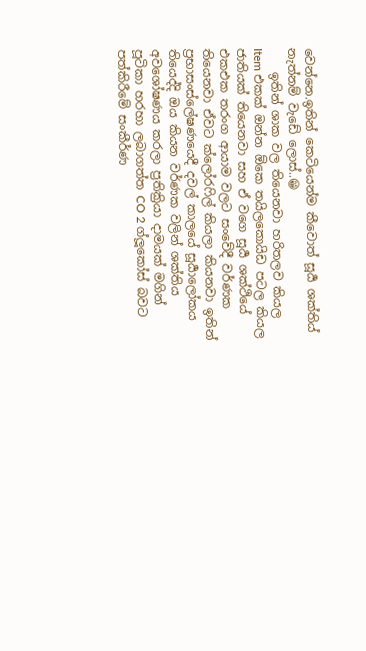වෙන්නෙ.ඉතින් කෙටියෙන්ම කීවොත් සූර්‍ය ශක්තිය් නැත්නම් වැඩේ ලොස්..😁
    ඉතින් ශාක වල තියෙනවා හරිතලව කියල Item එකක් ඔන්න ඕකෙ තයිලකොයිඩ පටල කියල ජාතියක් තියෙනවා සහ ඒ වගෙ සූර්‍ය ශක්ථියේ එකඑක තරංග ආයාම වලට සංවේදී වර්ණක තියෙනවා ඒවට ක්ලෝරෆිල් කියලා කියනවා ඉතින් ප්‍රභාසංස්ලේෂණයෙදී දවල් කාලයේ සූර්‍යාලෝකය තියෙද්දි ඔය කියන වර්ණක වලින් ශක්තිය අවශෝෂණය කරලා ප්‍රතික්‍රියා දාමයක් මගින් පූටිකා හරහා ලබාගත්ත CO 2 ග්ලූකෝස් බවට පත්කිරීමේ සංකීර්ණ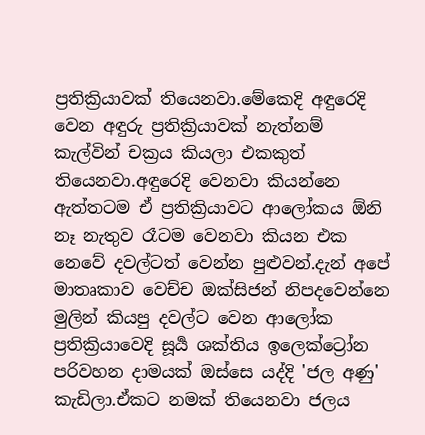ප්‍රතික්‍රියාවක් තියෙනවා.මේකෙදි අඳුරෙදි වෙන අඳුරු ප්‍රතික්‍රියාවක් නැත්නම් කැල්වින් චක්‍රය කියලා එකකුත් තියෙනවා.අඳුරෙදි වෙනවා කියන්නෙ ඇත්තටම ඒ ප්‍රතික්‍රියාවට ආලෝකය ඕනි නෑ නැතුව රෑටම වෙනවා කියන එක නෙවේ දවල්ටත් වෙන්න පුළුවන්.දැන් අපේ මාතෘකාව වෙච්ච ඔක්සිජන් නිපදවෙන්නෙ මුලින් කියපු දවල්ට වෙන ආලෝක ප්‍රතික්‍රියාවෙදි සූර්‍ය ශක්තිය ඉලෙක්ට්‍රෝන පරිවහන දාමයක් ඔස්සෙ යද්දි 'ජල අණු' කැඩිලා.ඒකට නමක් තියෙනවා ජලය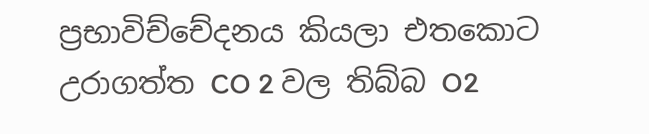ප්‍රභාවිච්චේදනය කියලා එතකොට උරාගත්ත CO 2 වල තිබ්බ O2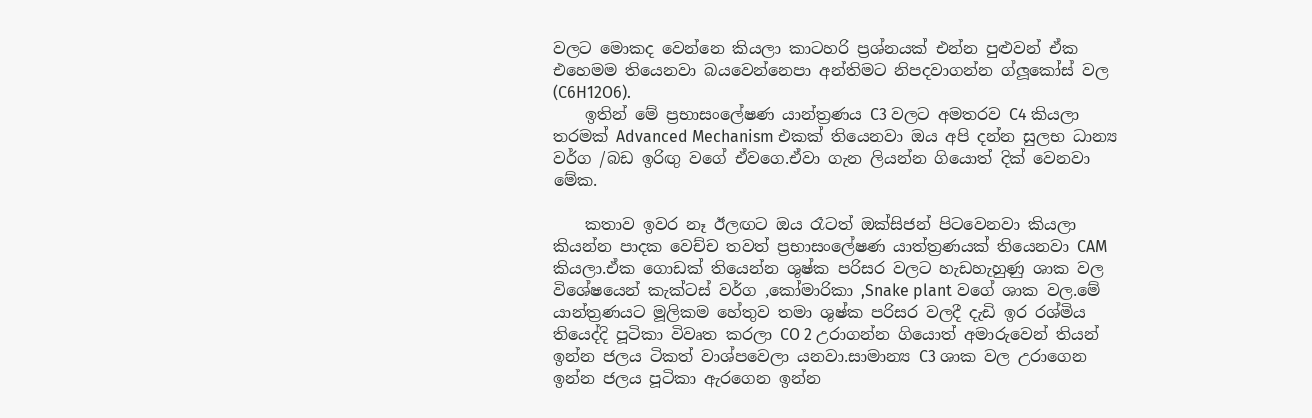වලට මොකද වෙන්නෙ කියලා කාටහරි ප්‍රශ්නයක් එන්න පුළුවන් ඒක එහෙමම තියෙනවා බයවෙන්නෙපා අන්තිමට නිපදවාගන්න ග්ලූකෝස් වල (C6H12O6).
    ඉතින් මේ ප්‍රභාසංලේෂණ යාන්ත්‍රණය C3 වලට අමතරව C4 කියලා තරමක් Advanced Mechanism එකක් තියෙනවා ඔය අපි දන්න සුලභ ධාන්‍ය වර්ග /බඩ ඉරිඟු වගේ ඒවගෙ.ඒවා ගැන ලියන්න ගියොත් දික් වෙනවා මේක.

    කතාව ඉවර නෑ ඊලඟට ඔය රෑටත් ඔක්සිජන් පිටවෙනවා කියලා කියන්න පාදක වෙච්ච තවත් ප්‍රභාසංලේෂණ යාත්ත්‍රණයක් තියෙනවා CAM කියලා.ඒක ගොඩක් තියෙන්න ශුෂ්ක පරිසර වලට හැඩහැහුණු ශාක වල විශේෂයෙන් කැක්ටස් වර්ග ,කෝමාරිකා ,Snake plant වගේ ශාක වල.මේ යාන්ත්‍රණයට මූලිකම හේතුව තමා ශුෂ්ක පරිසර වලදී දැඩි ඉර රශ්මිය තියෙද්දි පූටිකා විවෘත කරලා CO 2 උරාගන්න ගියොත් අමාරුවෙන් තියන් ඉන්න ජලය ටිකත් වාශ්පවෙලා යනවා.සාමාන්‍ය C3 ශාක වල උරාගෙන ඉන්න ජලය පූටිකා ඇරගෙන ඉන්න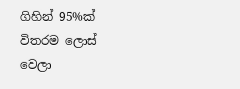ගිහින් 95%ක් විතරම ලොස් වෙලා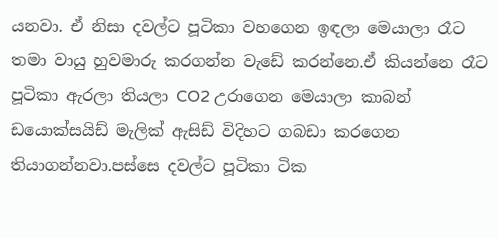යනවා. ඒ නිසා දවල්ට පූටිකා වහගෙන ඉඳලා මෙයාලා රෑට තමා වායු හුවමාරු කරගන්න වැඩේ කරන්නෙ.ඒ කියන්නෙ රෑට පූටිකා ඇරලා තියලා CO2 උරාගෙන මෙයාලා කාබන් ඩයොක්සයිඩ් මැලික් ඇසිඩ් විදිහට ගබඩා කරගෙන තියාගන්නවා.පස්සෙ දවල්ට පූටිකා ටික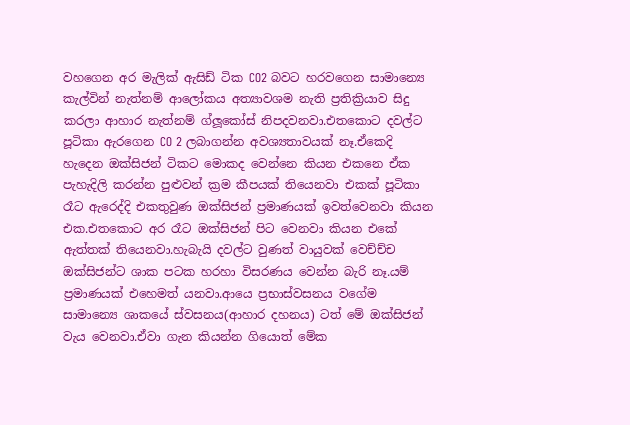වහගෙන අර මැලික් ඇසිඩ් ටික CO2 බවට හරවගෙන සාමාන්‍යෙ කැල්වින් නැත්නම් ආලෝකය අත්‍යාවශම නැති ප්‍රතික්‍රියාව සිදු කරලා ආහාර නැත්නම් ග්ලූකෝස් නිපදවනවා.එතකොට දවල්ට පූටිකා ඇරගෙන CO 2 ලබාගන්න අවශ්‍යතාවයක් නෑ.ඒකෙදි හැදෙන ඔක්සිජන් ටිකට මොකද වෙන්නෙ කියන එකනෙ ඒක පැහැදිලි කරන්න පුළුවන් ක්‍රම කීපයක් තියෙනවා එකක් පූටිකා රෑට ඇරෙද්දි එකතුවුණ ඔක්සිජන් ප්‍රමාණයක් ඉවත්වෙනවා කියන එක.එතකොට අර රෑට ඔක්සිජන් පිට වෙනවා කියන එකේ ඇත්තක් තියෙනවා.හැබැයි දවල්ට වුණත් වායුවක් වෙච්ච්ච ඔක්සිජන්ට ශාක පටක හරහා විසරණය වෙන්න බැරි නෑ.යම් ප්‍රමාණයක් එහෙමත් යනවා.ආයෙ ප්‍රභාස්වසනය වගේම සාමාන්‍යෙ ශාකයේ ස්වසනය(ආහාර දහනය) ටත් මේ ඔක්සිජන් වැය වෙනවා.ඒවා ගැන කියන්න ගියොත් මේක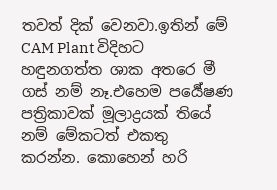තවත් දික් වෙනවා.ඉතින් මේ CAM Plant විදිහට හඳුනගත්ත ශාක අතරෙ මී ගස් නම් නෑ.එහෙම පර්‍යේෂණ පත්‍රිකාවක් මූලාද්‍රයක් තියේ නම් මේකටත් එකතු කරන්න. කොහෙන් හරි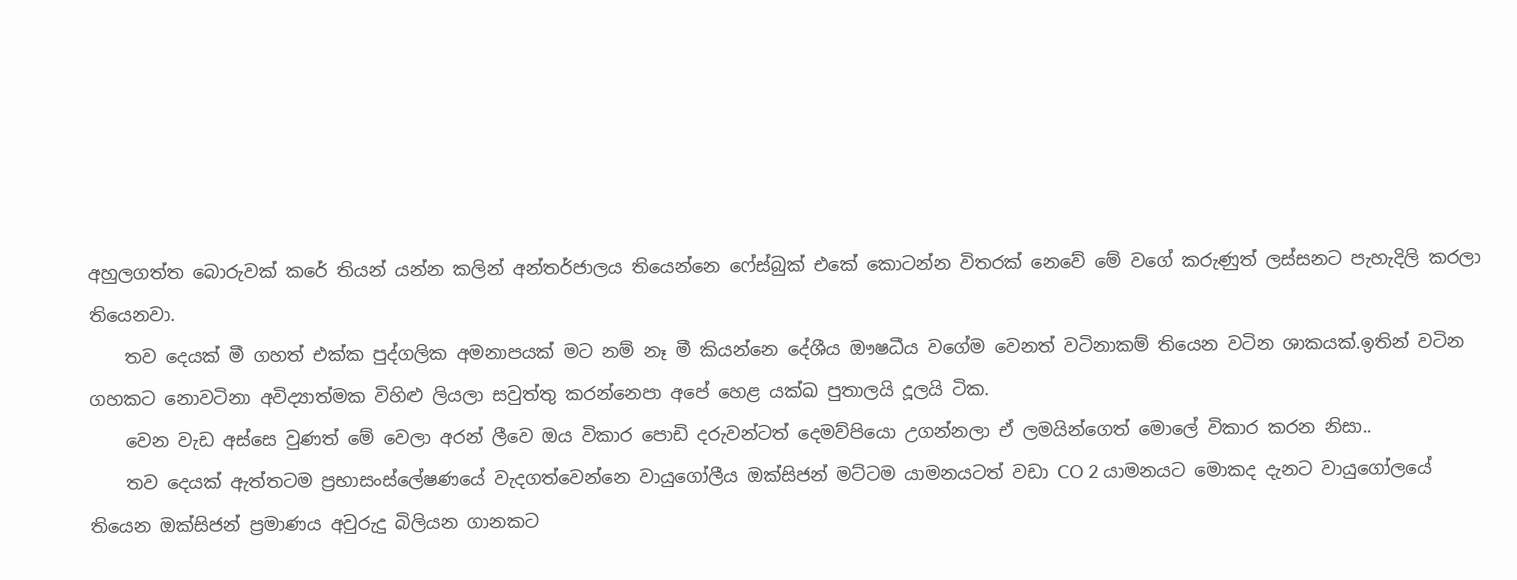අහුලගත්ත බොරුවක් කරේ තියන් යන්න කලින් අන්තර්ජාලය තියෙන්නෙ ෆේස්බුක් එකේ කොටන්න විතරක් නෙවේ මේ වගේ කරුණුත් ලස්සනට පැහැදිලි කරලා තියෙනවා.
    තව දෙයක් මී ගහත් එක්ක පුද්ගලික අමනාපයක් මට නම් නෑ මී කියන්නෙ දේශීය ඖෂධීය වගේම වෙනත් වටිනාකම් තියෙන වටින ශාකයක්.ඉතින් වටින ගහකට නොවටිනා අවිද්‍යාත්මක විහිළු ලියලා සවුත්තු කරන්නෙපා අපේ හෙළ යක්ඛ පුතාලයි දූලයි ටික.
    වෙන වැඩ අස්සෙ වුණත් මේ වෙලා අරන් ලීවෙ ඔය විකාර පොඩි දරුවන්ටත් දෙමව්පියො උගන්නලා ඒ ලමයින්ගෙත් මොලේ විකාර කරන නිසා..
    තව දෙයක් ඇත්තටම ප්‍රභාසංස්ලේෂණයේ වැදගත්වෙන්නෙ වායුගෝලීය ඔක්සිජන් මට්ටම යාමනයටත් වඩා CO 2 යාමනයට මොකද දැනට වායුගෝලයේ තියෙන ඔක්සිජන් ප්‍රමාණය අවුරුදු බිලියන ගානකට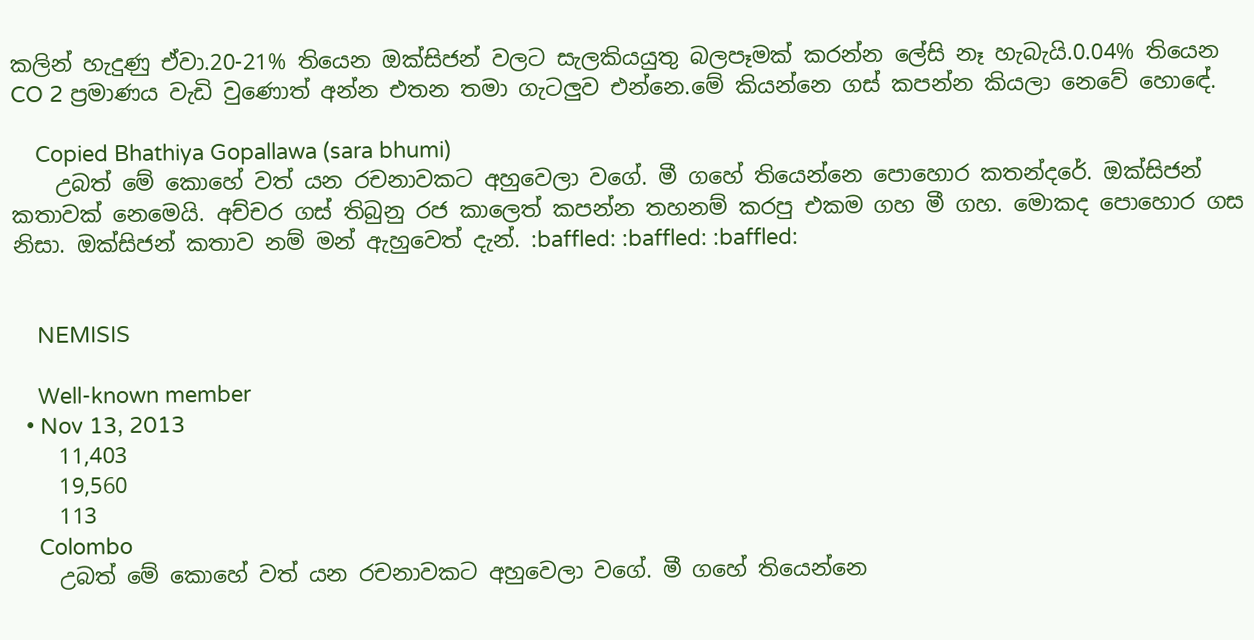කලින් හැදුණු ඒවා.20-21% තියෙන ඔක්සිජන් වලට සැලකියයුතු බලපෑමක් කරන්න ලේසි නෑ හැබැයි.0.04% තියෙන CO 2 ප්‍රමාණය වැඩි වුණොත් අන්න එතන තමා ගැටලුව එන්නෙ.මේ කියන්නෙ ගස් කපන්න කියලා නෙවේ හොඳේ.

    Copied Bhathiya Gopallawa (sara bhumi)
    උබත් මේ කොහේ වත් යන රචනාවකට අහුවෙලා වගේ. මී ගහේ තියෙන්නෙ පොහොර කතන්දරේ. ඔක්සිජන් කතාවක් නෙමෙයි. අච්චර ගස් තිබුනු රජ කාලෙත් කපන්න තහනම් කරපු එකම ගහ මී ගහ. මොකද පොහොර ගස නිසා. ඔක්සිජන් කතාව නම් මන් ඇහුවෙත් දැන්. :baffled: :baffled: :baffled:


    NEMISIS

    Well-known member
  • Nov 13, 2013
    11,403
    19,560
    113
    Colombo
    උබත් මේ කොහේ වත් යන රචනාවකට අහුවෙලා වගේ. මී ගහේ තියෙන්නෙ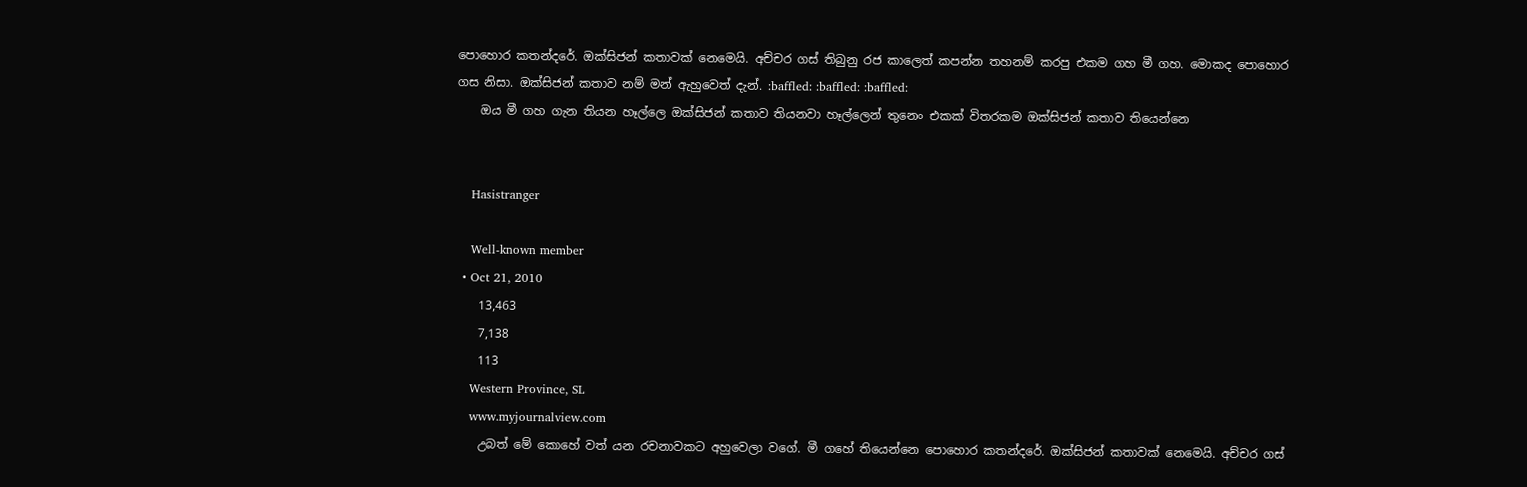පොහොර කතන්දරේ. ඔක්සිජන් කතාවක් නෙමෙයි. අච්චර ගස් තිබුනු රජ කාලෙත් කපන්න තහනම් කරපු එකම ගහ මී ගහ. මොකද පොහොර ගස නිසා. ඔක්සිජන් කතාව නම් මන් ඇහුවෙත් දැන්. :baffled: :baffled: :baffled:
    ඔය මී ගහ ගැන තියන හෑල්ලෙ ඔක්සිජන් කතාව තියනවා හෑල්ලෙන් තුනෙං එකක් විතරකම ඔක්සිජන් කතාව තියෙන්නෙ


    Hasistranger

    Well-known member
  • Oct 21, 2010
    13,463
    7,138
    113
    Western Province, SL
    www.myjournalview.com
    උබත් මේ කොහේ වත් යන රචනාවකට අහුවෙලා වගේ. මී ගහේ තියෙන්නෙ පොහොර කතන්දරේ. ඔක්සිජන් කතාවක් නෙමෙයි. අච්චර ගස්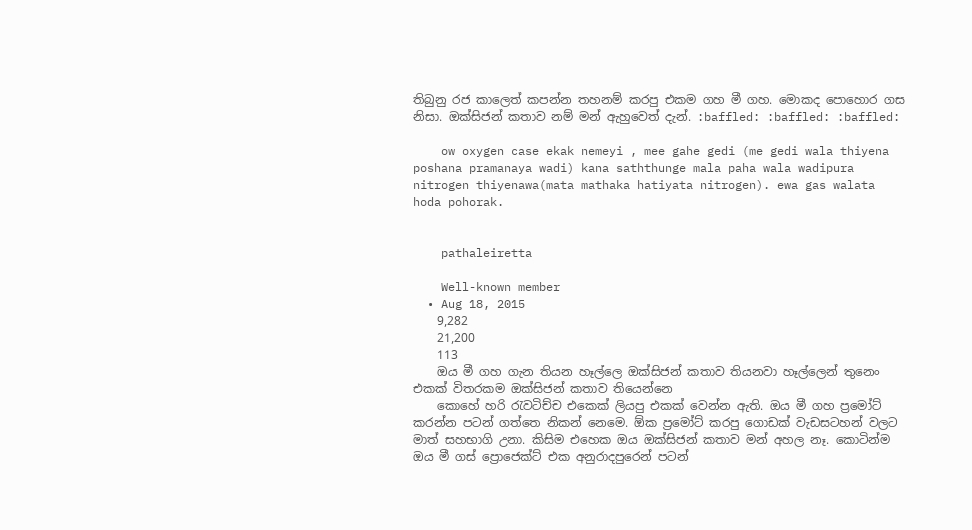තිබුනු රජ කාලෙත් කපන්න තහනම් කරපු එකම ගහ මී ගහ. මොකද පොහොර ගස නිසා. ඔක්සිජන් කතාව නම් මන් ඇහුවෙත් දැන්. :baffled: :baffled: :baffled:

    ow oxygen case ekak nemeyi , mee gahe gedi (me gedi wala thiyena poshana pramanaya wadi) kana saththunge mala paha wala wadipura nitrogen thiyenawa(mata mathaka hatiyata nitrogen). ewa gas walata hoda pohorak.


    pathaleiretta

    Well-known member
  • Aug 18, 2015
    9,282
    21,200
    113
    ඔය මී ගහ ගැන තියන හෑල්ලෙ ඔක්සිජන් කතාව තියනවා හෑල්ලෙන් තුනෙං එකක් විතරකම ඔක්සිජන් කතාව තියෙන්නෙ
    කොහේ හරි රැවටිච්ච එකෙක් ලියපු එකක් වෙන්න ඇති. ඔය මී ගහ ප්‍රමෝට් කරන්න පටන් ගත්තෙ නිකන් නෙමෙ. ඕක ප්‍රමෝට් කරපු ගොඩක් වැඩසටහන් වලට මාත් සහභාගි උනා. කිසිම එහෙක ඔය ඔක්සිජන් කතාව මන් අහල නෑ. කොටින්ම ඔය මී ගස් ප්‍රොජෙක්ට් එක අනුරාදපුරෙන් පටන්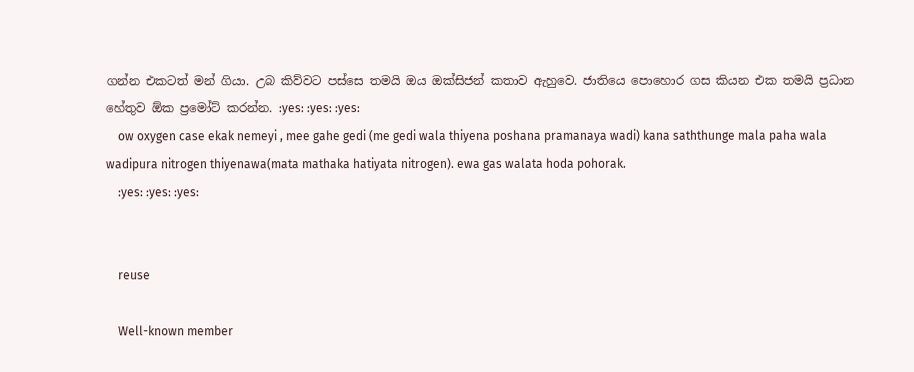ගන්න එකටත් මන් ගියා. උබ කිව්වට පස්සෙ තමයි ඔය ඔක්සිජන් කතාව ඇහුවෙ. ජාතියෙ පොහොර ගස කියන එක තමයි ප්‍රධාන හේතුව ඕක ප්‍රමෝට් කරන්න. :yes: :yes: :yes:
    ow oxygen case ekak nemeyi , mee gahe gedi (me gedi wala thiyena poshana pramanaya wadi) kana saththunge mala paha wala wadipura nitrogen thiyenawa(mata mathaka hatiyata nitrogen). ewa gas walata hoda pohorak.
    :yes: :yes: :yes:


    reuse

    Well-known member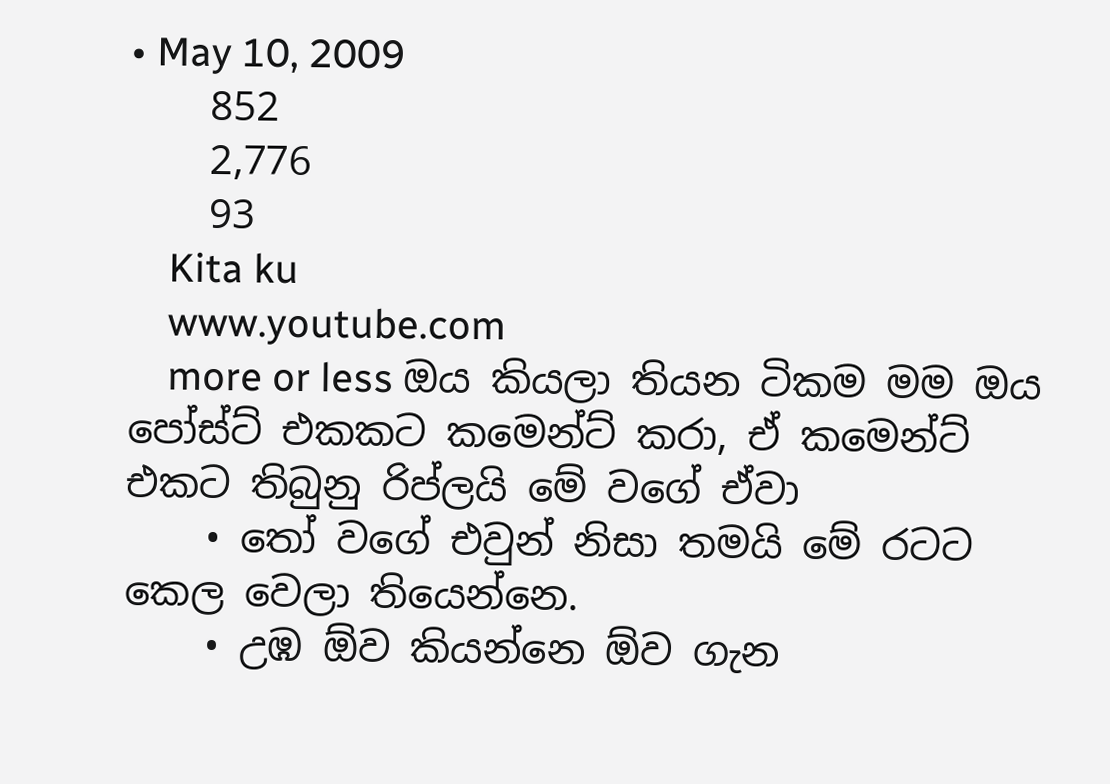• May 10, 2009
    852
    2,776
    93
    Kita ku
    www.youtube.com
    more or less ඔය කියලා තියන ටිකම මම ඔය පෝස්ට් එකකට කමෙන්ට් කරා, ඒ කමෙන්ට් එකට තිබුනු රිප්ලයි මේ වගේ ඒවා
    • තෝ වගේ එවුන් නිසා තමයි මේ රටට කෙල වෙලා තියෙන්නෙ.
    • උඹ ඕව කියන්නෙ ඕව ගැන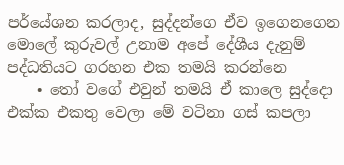පර්යේශන කරලාද, සුද්දන්ගෙ ඒව ඉගෙනගෙන මොලේ කුරුවල් උනාම අපේ දේශීය දැනුම් පද්ධතියට ගරහන එක තමයි කරන්නෙ
    • තෝ වගේ එවුන් තමයි ඒ කාලෙ සුද්දො එක්ක එකතු වෙලා මේ වටිනා ගස් කපලා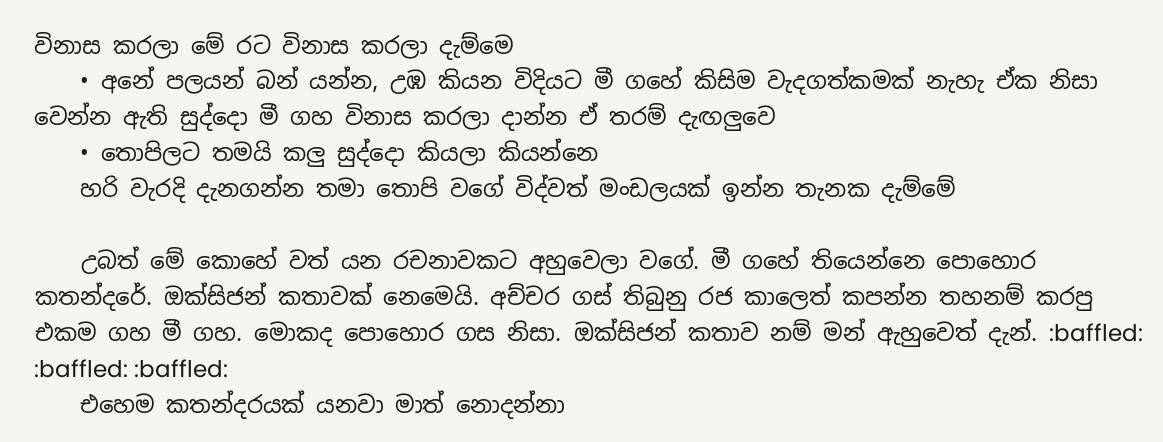විනාස කරලා මේ රට විනාස කරලා දැම්මෙ
    • අනේ පලයන් බන් යන්න, උඹ කියන විදියට මී ගහේ කිසිම වැදගත්කමක් නැහැ ඒක නිසා වෙන්න ඇති සුද්දො මී ගහ විනාස කරලා දාන්න ඒ තරම් දැඟලුවෙ
    • තොපිලට තමයි කලු සුද්දො කියලා කියන්නෙ
    හරි වැරදි දැනගන්න තමා තොපි වගේ විද්වත් මංඩලයක් ඉන්න තැනක දැම්මේ

    උබත් මේ කොහේ වත් යන රචනාවකට අහුවෙලා වගේ. මී ගහේ තියෙන්නෙ පොහොර කතන්දරේ. ඔක්සිජන් කතාවක් නෙමෙයි. අච්චර ගස් තිබුනු රජ කාලෙත් කපන්න තහනම් කරපු එකම ගහ මී ගහ. මොකද පොහොර ගස නිසා. ඔක්සිජන් කතාව නම් මන් ඇහුවෙත් දැන්. :baffled: :baffled: :baffled:
    එහෙම කතන්දරයක් ‍යනවා මාත් නොදන්නා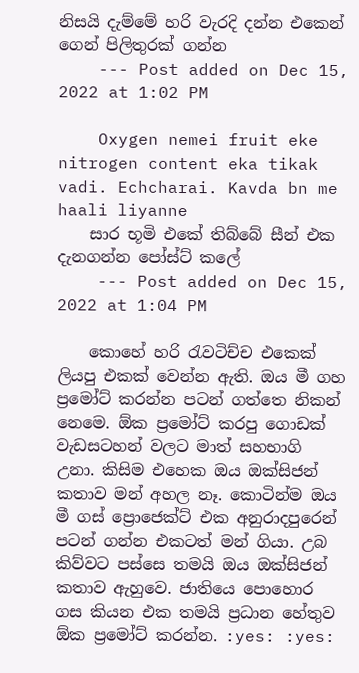නිසයි දැම්මේ හරි වැරදි දන්න එකෙන් ගෙන් පිලිතුරක් ගන්න
    --- Post added on Dec 15, 2022 at 1:02 PM

    Oxygen nemei fruit eke nitrogen content eka tikak vadi. Echcharai. Kavda bn me haali liyanne
    සාර භූමි එකේ තිබ්බේ සීන් එක දැනගන්න පෝස්ට් කලේ
    --- Post added on Dec 15, 2022 at 1:04 PM

    කොහේ හරි රැවටිච්ච එකෙක් ලියපු එකක් වෙන්න ඇති. ඔය මී ගහ ප්‍රමෝට් කරන්න පටන් ගත්තෙ නිකන් නෙමෙ. ඕක ප්‍රමෝට් කරපු ගොඩක් වැඩසටහන් වලට මාත් සහභාගි උනා. කිසිම එහෙක ඔය ඔක්සිජන් කතාව මන් අහල නෑ. කොටින්ම ඔය මී ගස් ප්‍රොජෙක්ට් එක අනුරාදපුරෙන් පටන් ගන්න එකටත් මන් ගියා. උබ කිව්වට පස්සෙ තමයි ඔය ඔක්සිජන් කතාව ඇහුවෙ. ජාතියෙ පොහොර ගස කියන එක තමයි ප්‍රධාන හේතුව ඕක ප්‍රමෝට් කරන්න. :yes: :yes: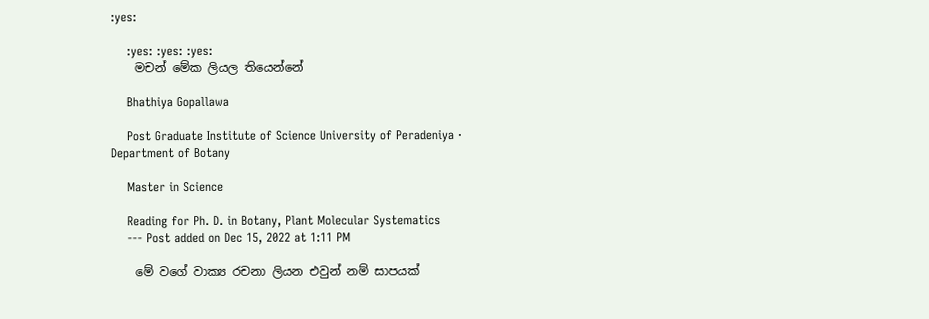:yes:

    :yes: :yes: :yes:
    මචන් මේක ලියල තියෙන්නේ

    Bhathiya Gopallawa

    Post Graduate Institute of Science University of Peradeniya · Department of Botany

    Master in Science

    Reading for Ph. D. in Botany, Plant Molecular Systematics
    --- Post added on Dec 15, 2022 at 1:11 PM

    මේ වගේ වාක්‍ය රචනා ලියන එවුන් නම් සාපයක්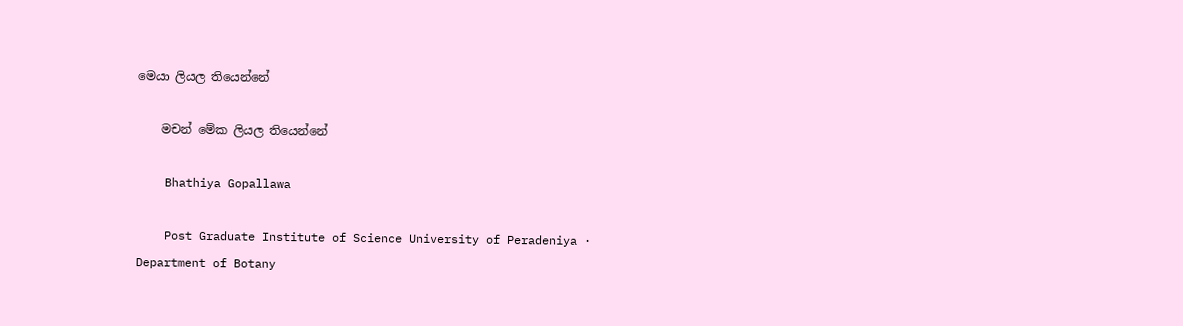මෙයා ලියල තියෙන්නේ

    මචන් මේක ලියල තියෙන්නේ

    Bhathiya Gopallawa

    Post Graduate Institute of Science University of Peradeniya · Department of Botany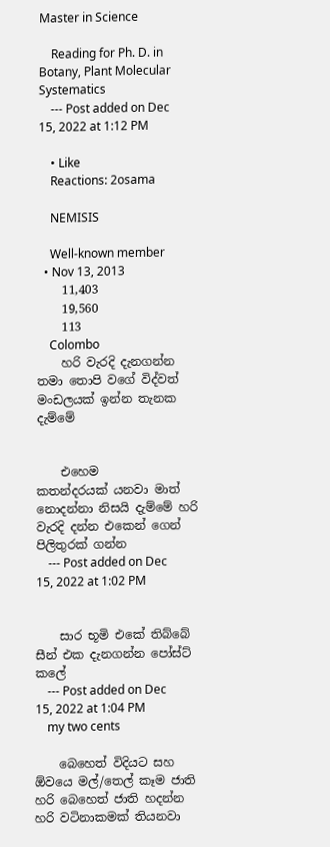Master in Science

    Reading for Ph. D. in Botany, Plant Molecular Systematics
    --- Post added on Dec 15, 2022 at 1:12 PM

    • Like
    Reactions: 2osama

    NEMISIS

    Well-known member
  • Nov 13, 2013
    11,403
    19,560
    113
    Colombo
    හරි වැරදි දැනගන්න තමා තොපි වගේ විද්වත් මංඩලයක් ඉන්න තැනක දැම්මේ


    එහෙම කතන්දරයක් ‍යනවා මාත් නොදන්නා නිසයි දැම්මේ හරි වැරදි දන්න එකෙන් ගෙන් පිලිතුරක් ගන්න
    --- Post added on Dec 15, 2022 at 1:02 PM


    සාර භූමි එකේ තිබ්බේ සීන් එක දැනගන්න පෝස්ට් කලේ
    --- Post added on Dec 15, 2022 at 1:04 PM
    my two cents

    බෙහෙත් විදියට සහ ඕවයෙ මල්/තෙල් කෑම ජාති හරි බෙහෙත් ජාති හදන්න හරි වටිනාකමක් තියනවා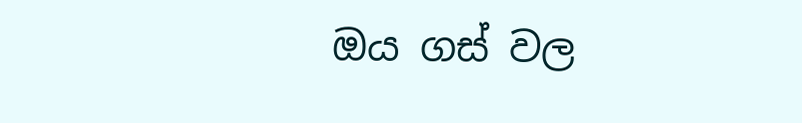ඔය ගස් වල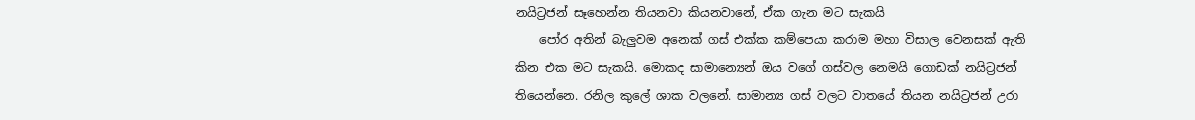නයිට්‍රජන් සෑහෙන්න තියනවා කියනවානේ, ඒක ගැන මට සැකයි
    පෝර අතින් බැලුවම අනෙක් ගස් එක්ක කම්පෙයා කරාම මහා විසාල වෙනසක් ඇති කින එක මට සැකයි. මොකද සාමාන්‍යෙන් ඔය වගේ ගස්වල නෙමයි ගොඩක් නයිට්‍රජන් තියෙන්නෙ. රනිල කුලේ ශාක වලනේ. සාමාන්‍ය ගස් වලට වාතයේ තියන නයිට්‍රජන් උරා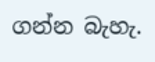ගන්න බැහැ.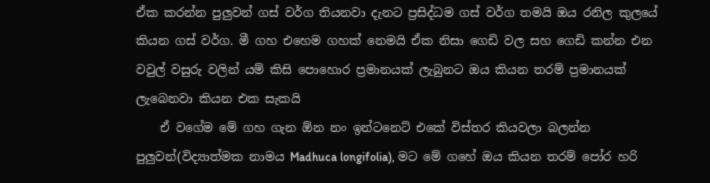ඒක කරන්න පුලුවන් ගස් වර්ග තියනවා දැනට ප්‍රසිද්ධම ගස් වර්ග තමයි ඔය රනිල කුලයේ කියන ගස් වර්ග. මී ගහ එහෙම ගහක් නෙමයි ඒක නිසා ගෙඩි වල සහ ගෙඩි කන්න එන වවුල් වසුරු වලින් යම් කිසි පොහොර ප්‍රමානයක් ලැබුනට ඔය කියන තරම් ප්‍රමානයක් ලැබෙනවා කියන එක සැකයි
    ඒ වගේම මේ ගහ ගැන ඕන නං ඉන්ටනෙට් එකේ විස්තර කියවලා බලන්න පුලුවන්(විද්‍යාත්මක නාමය Madhuca longifolia), මට මේ ගහේ ඔය කියන තරම් පෝර හරි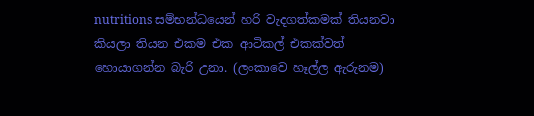nutritions සම්භන්ධයෙන් හරි වැදගත්කමක් තියනවා කියලා තියන එකම එක ආටිකල් එකක්වත් හොයාගන්න බැරි උනා. (ලංකාවෙ හෑල්ල ඇරුනම)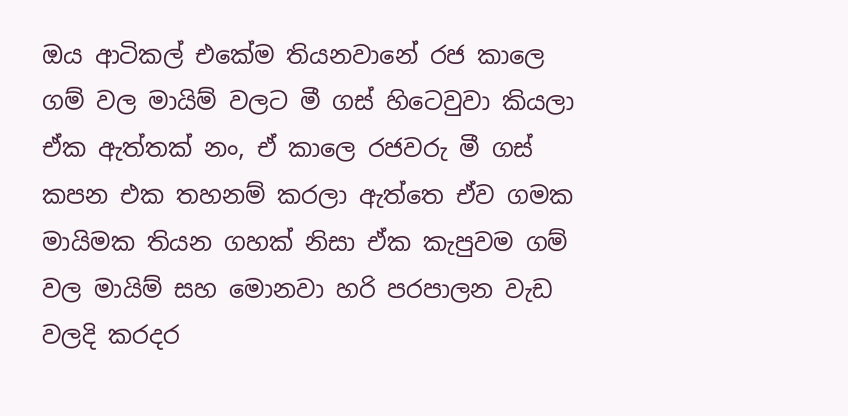ඔය ආටිකල් එකේම තියනවානේ රජ කාලෙ ගම් වල මායිම් වලට මී ගස් හිටෙවුවා කියලා ඒක ඇත්තක් නං, ඒ කාලෙ රජවරු මී ගස් කපන එක තහනම් කරලා ඇත්තෙ ඒව ගමක මායිමක තියන ගහක් නිසා ඒක කැපුවම ගම් වල මායිම් සහ මොනවා හරි පරපාලන වැඩ වලදි කරදර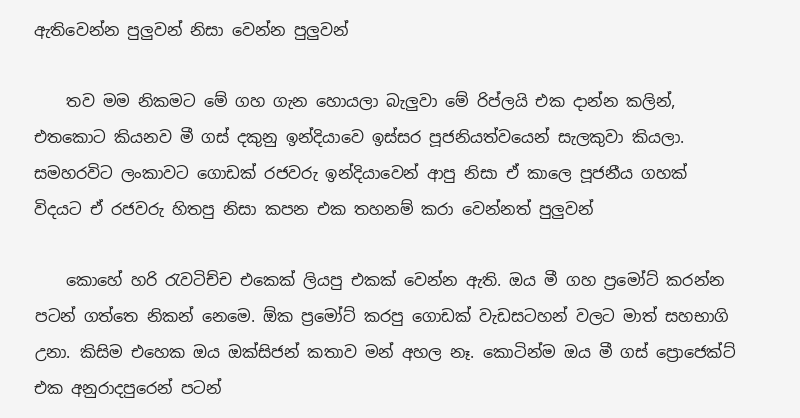ඇතිවෙන්න පුලුවන් නිසා වෙන්න පුලුවන්

    තව මම නිකමට මේ ගහ ගැන හොයලා බැලුවා මේ රිප්ලයි එක දාන්න කලින්, එතකොට කියනව මී ගස් දකුනු ඉන්දියාවෙ ඉස්සර පූජනියත්වයෙන් සැලකුවා කියලා. සමහරවිට ලංකාවට ගොඩක් රජවරු ඉන්දියාවෙන් ආපු නිසා ඒ කාලෙ පූජනීය ගහක් විදයට ඒ රජවරු හිතපු නිසා කපන එක තහනම් කරා වෙන්නත් පුලුවන්

    කොහේ හරි රැවටිච්ච එකෙක් ලියපු එකක් වෙන්න ඇති. ඔය මී ගහ ප්‍රමෝට් කරන්න පටන් ගත්තෙ නිකන් නෙමෙ. ඕක ප්‍රමෝට් කරපු ගොඩක් වැඩසටහන් වලට මාත් සහභාගි උනා. කිසිම එහෙක ඔය ඔක්සිජන් කතාව මන් අහල නෑ. කොටින්ම ඔය මී ගස් ප්‍රොජෙක්ට් එක අනුරාදපුරෙන් පටන්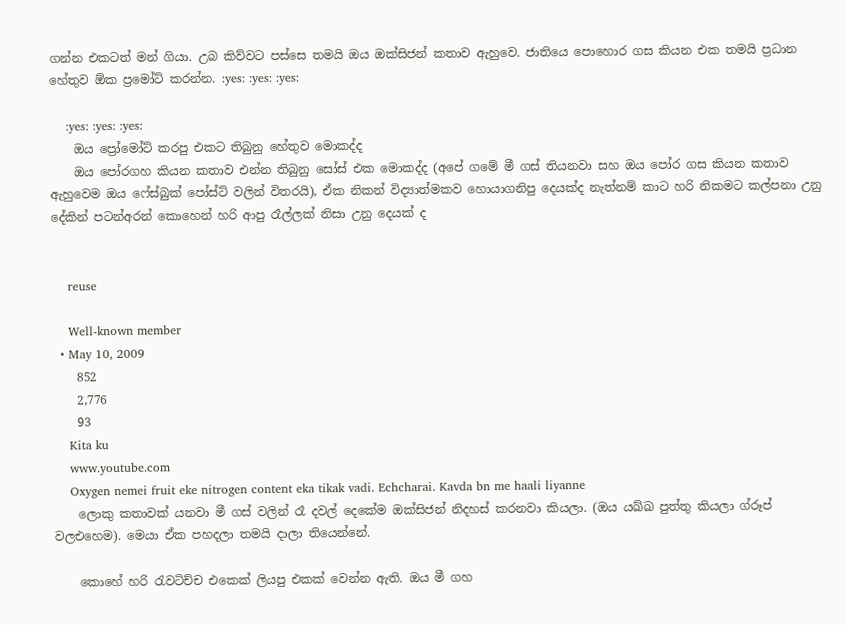ගන්න එකටත් මන් ගියා. උබ කිව්වට පස්සෙ තමයි ඔය ඔක්සිජන් කතාව ඇහුවෙ. ජාතියෙ පොහොර ගස කියන එක තමයි ප්‍රධාන හේතුව ඕක ප්‍රමෝට් කරන්න. :yes: :yes: :yes:

    :yes: :yes: :yes:
    ඔය ප්‍රෝමෝට් කරපු එකට තිබුනු හේතුව මොකද්ද
    ඔය පෝරගහ කියන කතාව එන්න තිබුනු සෝස් එක මොකද්ද (අපේ ගමේ මී ගස් තියනවා සහ ඔය පෝර ගස කියන කතාව ඇහුවෙම ඔය ෆේස්බුක් පෝස්ට් වලින් විතරයි), ඒක නිකන් විද්‍යාත්මකව හොයාගනිපු දෙයක්ද නැත්නම් කාට හරි නිකමට කල්පනා උනු දේකින් පටන්අරන් කොහෙන් හරි ආපු රෑල්ලක් නිසා උනු දෙයක් ද


    reuse

    Well-known member
  • May 10, 2009
    852
    2,776
    93
    Kita ku
    www.youtube.com
    Oxygen nemei fruit eke nitrogen content eka tikak vadi. Echcharai. Kavda bn me haali liyanne
    ලොකු කතාවක් යනවා මී ගස් වලින් රෑ දවල් දෙකේම ඔක්සිජන් නිදහස් කරනවා කියලා. (ඔය යඛ්ඛ පුත්තු කියලා ග්රූප් වලඑහෙම). මෙයා ඒක පහදලා තමයි දාලා තියෙන්නේ.

    කොහේ හරි රැවටිච්ච එකෙක් ලියපු එකක් වෙන්න ඇති. ඔය මී ගහ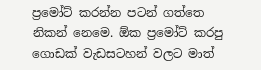ප්‍රමෝට් කරන්න පටන් ගත්තෙ නිකන් නෙමෙ. ඕක ප්‍රමෝට් කරපු ගොඩක් වැඩසටහන් වලට මාත්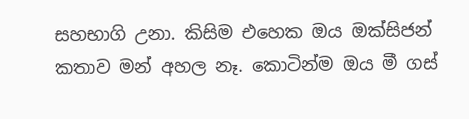සහභාගි උනා. කිසිම එහෙක ඔය ඔක්සිජන් කතාව මන් අහල නෑ. කොටින්ම ඔය මී ගස්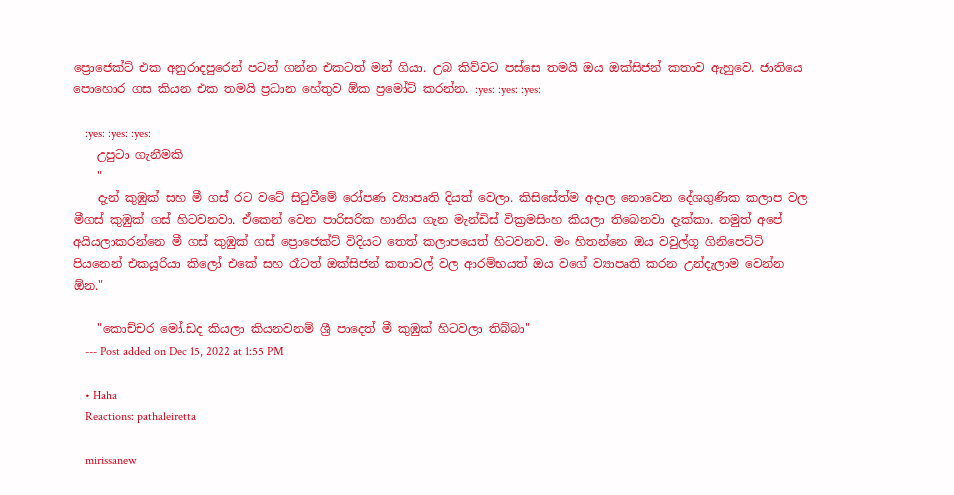ප්‍රොජෙක්ට් එක අනුරාදපුරෙන් පටන් ගන්න එකටත් මන් ගියා. උබ කිව්වට පස්සෙ තමයි ඔය ඔක්සිජන් කතාව ඇහුවෙ. ජාතියෙ පොහොර ගස කියන එක තමයි ප්‍රධාන හේතුව ඕක ප්‍රමෝට් කරන්න. :yes: :yes: :yes:

    :yes: :yes: :yes:
    උපුටා ගැනීමකි
    "
    දැන් කුඹුක් සහ මී ගස් රට වටේ සිටුවීමේ රෝපණ ව්‍යාපෘති දියත් වෙලා. කිසිසේත්ම අදාල නොවෙන දේශගුණික කලාප වල මීගස් කුඹුක් ගස් හිටවනවා. ඒකෙන් වෙන පාරිසරික හානිය ගැන මැන්ඩිස් වික්‍රමසිංහ කියලා තිබෙනවා දැක්කා. නමුත් අපේ අයියලාකරන්නෙ මී ගස් කුඹුක් ගස් ප්‍රොජෙක්ට් විදියට තෙත් කලාපයෙත් හිටවනව. මං හිතන්නෙ ඔය වවුල්ගූ ගිනිපෙට්ටි පියනෙන් එකයූරියා කිලෝ එකේ සහ රෑටත් ඔක්සිජන් කතාවල් වල ආරම්භයත් ඔය වගේ ව්‍යාපෘති කරන උන්දැලාම වෙන්න ඕන."

    "කොච්චර මෝ.ඩද කියලා කියනවනම් ශ්‍රී පාදෙත් මී කුඹුක් හිටවලා තිබ්බා"
    --- Post added on Dec 15, 2022 at 1:55 PM

    • Haha
    Reactions: pathaleiretta

    mirissanew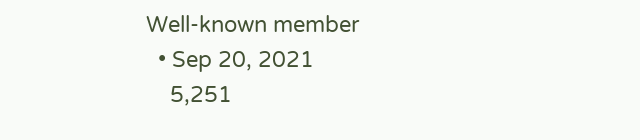Well-known member
  • Sep 20, 2021
    5,251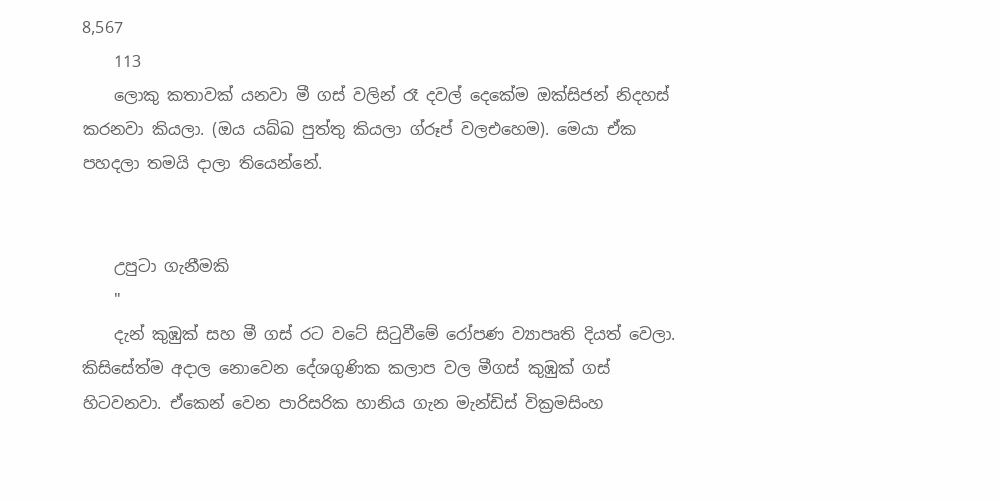8,567
    113
    ලොකු කතාවක් යනවා මී ගස් වලින් රෑ දවල් දෙකේම ඔක්සිජන් නිදහස් කරනවා කියලා. (ඔය යඛ්ඛ පුත්තු කියලා ග්රූප් වලඑහෙම). මෙයා ඒක පහදලා තමයි දාලා තියෙන්නේ.


    උපුටා ගැනීමකි
    "
    දැන් කුඹුක් සහ මී ගස් රට වටේ සිටුවීමේ රෝපණ ව්‍යාපෘති දියත් වෙලා. කිසිසේත්ම අදාල නොවෙන දේශගුණික කලාප වල මීගස් කුඹුක් ගස් හිටවනවා. ඒකෙන් වෙන පාරිසරික හානිය ගැන මැන්ඩිස් වික්‍රමසිංහ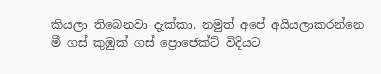කියලා තිබෙනවා දැක්කා. නමුත් අපේ අයියලාකරන්නෙ මී ගස් කුඹුක් ගස් ප්‍රොජෙක්ට් විදියට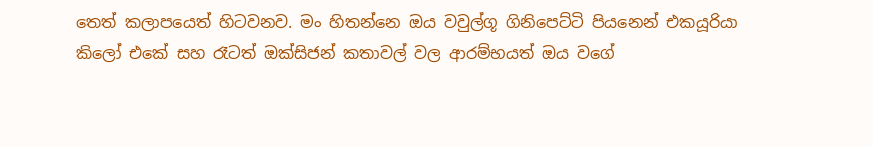තෙත් කලාපයෙත් හිටවනව. මං හිතන්නෙ ඔය වවුල්ගූ ගිනිපෙට්ටි පියනෙන් එකයූරියා කිලෝ එකේ සහ රෑටත් ඔක්සිජන් කතාවල් වල ආරම්භයත් ඔය වගේ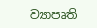ව්‍යාපෘති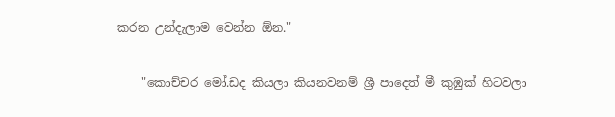කරන උන්දැලාම වෙන්න ඕන."

    "කොච්චර මෝ.ඩද කියලා කියනවනම් ශ්‍රී පාදෙත් මී කුඹුක් හිටවලා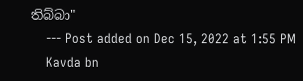තිබ්බා"
    --- Post added on Dec 15, 2022 at 1:55 PM
    Kavda bn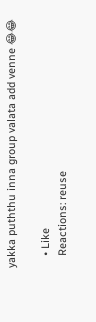yakka puththu inna group valata add venne 😂😂

    • Like
    Reactions: reuse